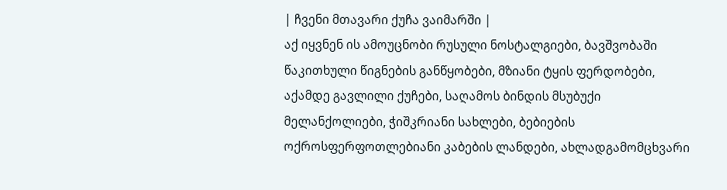| ჩვენი მთავარი ქუჩა ვაიმარში |
აქ იყვნენ ის ამოუცნობი რუსული ნოსტალგიები, ბავშვობაში წაკითხული წიგნების განწყობები, მზიანი ტყის ფერდობები, აქამდე გავლილი ქუჩები, საღამოს ბინდის მსუბუქი მელანქოლიები, ჭიშკრიანი სახლები, ბებიების ოქროსფერფოთლებიანი კაბების ლანდები, ახლადგამომცხვარი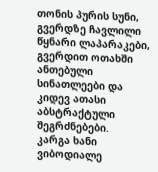თონის პურის სუნი, გვერდზე ჩავლილი წყნარი ლაპარაკები, გვერდით ოთახში ანთებული სინათლეები და კიდევ ათასი აბსტრაქტული შეგრძნებები.
კარგა ხანი ვიბოდიალე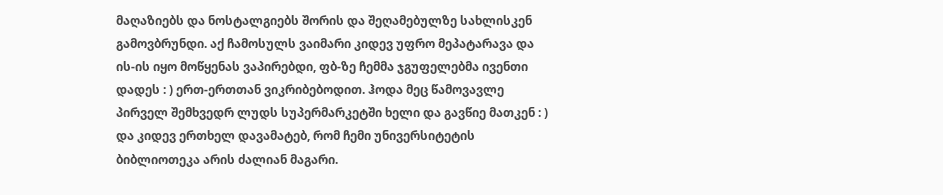მაღაზიებს და ნოსტალგიებს შორის და შეღამებულზე სახლისკენ გამოვბრუნდი. აქ ჩამოსულს ვაიმარი კიდევ უფრო მეპატარავა და ის-ის იყო მოწყენას ვაპირებდი, ფბ-ზე ჩემმა ჯგუფელებმა ივენთი დადეს : ) ერთ-ერთთან ვიკრიბებოდით. ჰოდა მეც წამოვავლე პირველ შემხვედრ ლუდს სუპერმარკეტში ხელი და გავწიე მათკენ : )
და კიდევ ერთხელ დავამატებ, რომ ჩემი უნივერსიტეტის ბიბლიოთეკა არის ძალიან მაგარი.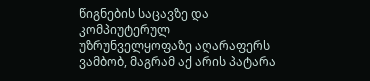წიგნების საცავზე და კომპიუტერულ უზრუნველყოფაზე აღარაფერს ვამბობ, მაგრამ აქ არის პატარა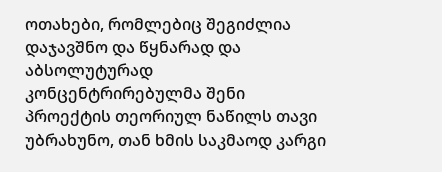ოთახები, რომლებიც შეგიძლია დაჯავშნო და წყნარად და აბსოლუტურად კონცენტრირებულმა შენი პროექტის თეორიულ ნაწილს თავი უბრახუნო, თან ხმის საკმაოდ კარგი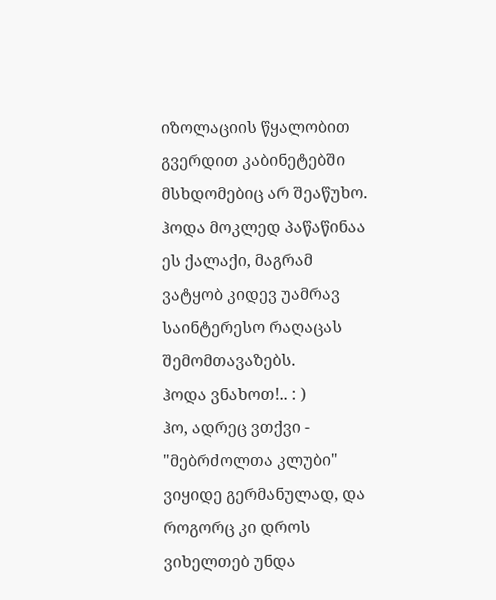იზოლაციის წყალობით გვერდით კაბინეტებში მსხდომებიც არ შეაწუხო.
ჰოდა მოკლედ პაწაწინაა ეს ქალაქი, მაგრამ ვატყობ კიდევ უამრავ საინტერესო რაღაცას შემომთავაზებს.
ჰოდა ვნახოთ!.. : )
ჰო, ადრეც ვთქვი - "მებრძოლთა კლუბი" ვიყიდე გერმანულად, და როგორც კი დროს ვიხელთებ უნდა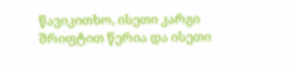წავიკითხო, ისეთი კარგი შრიფტით წერია და ისეთი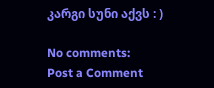კარგი სუნი აქვს : )

No comments:
Post a Comment